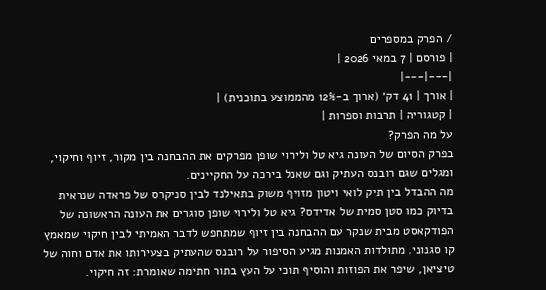/ הפרק במספרים
| פורסם | 7 במאי 2026 |
|---|---|
| אורך | 41 דק׳ (ארוך ב-12% מהממוצע בתוכנית) |
| קטגוריה | תרבות וספרות |
על מה הפרק?
בפרק הסיום של העונה גיא טל ולירוי שופן מפרקים את ההבחנה בין מקור, זיוף וחיקוי, ומגלים שגם רובנס העתיק וגם שאנל בירכה על החקיינים.
מה ההבדל בין תיק לואי ויטון מזויף משוק בתאילנד לבין סניקרס של פראדה שנראית בדיוק כמו סטן סמית של אדידס? גיא טל ולירוי שופן סוגרים את העונה הראשונה של הפודקאסט מבית שנקר עם ההבחנה בין זיוף שמתחפש לדבר האמיתי לבין חיקוי שמאמץ קו סגנוני. מתולדות האמנות מגיע הסיפור על רובנס שהעתיק בצעירותו את אדם וחוה של טיציאן, שיפר את הפוזות והוסיף תוכי על העץ בתור חתימה שאומרת: זה חיקוי.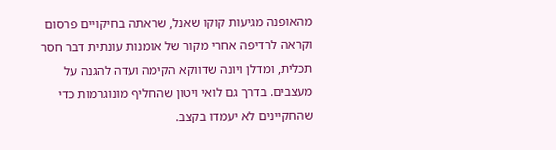מהאופנה מגיעות קוקו שאנל, שראתה בחיקויים פרסום וקראה לרדיפה אחרי מקור של אומנות עונתית דבר חסר תכלית, ומדלן ויונה שדווקא הקימה ועדה להגנה על מעצבים. בדרך גם לואי ויטון שהחליף מונוגרמות כדי שהחקיינים לא יעמדו בקצב.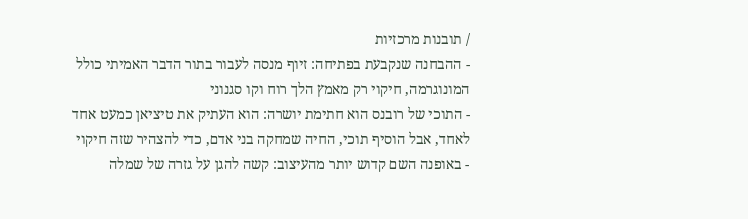/ תובנות מרכזיות
- ההבחנה שנקבעת בפתיחה: זיוף מנסה לעבור בתור הדבר האמיתי כולל המונוגרמה, חיקוי רק מאמץ הלך רוח וקו סגנוני
- התוכי של רובנס הוא חתימת יושרה: הוא העתיק את טיציאן כמעט אחד לאחד, אבל הוסיף תוכי, החיה שמחקה בני אדם, כדי להצהיר שזה חיקוי
- באופנה השם קדוש יותר מהעיצוב: קשה להגן על גזרה של שמלה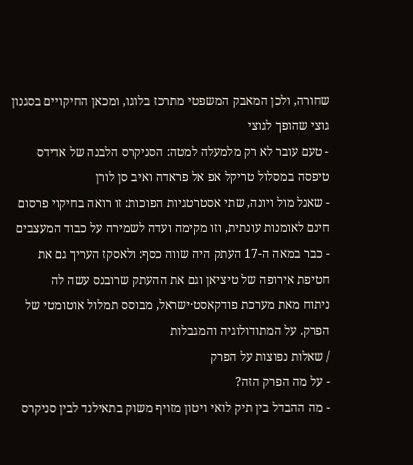שחורה, ולכן המאבק המשפטי מתרכז בלוגו, ומכאן החיקויים בסגנון גוצי שהופך לגוצי
- טעם עובר לא רק מלמעלה למטה: הסניקרס הלבנה של אדידס טיפסה במסלול טריקל אפ אל פראדה ואיב סן לורן
- שאנל מול ויונה, שתי אסטרטגיות הפוכות: זו רואה בחיקוי פרסום חינם לאומנות עונתית, וזו מקימה ועדה לשמירה על כבוד המעצבים
- כבר במאה ה-17 העתק היה שווה כסף: ולאסקז העריך גם את חטיפת אירופה של טיציאן וגם את ההעתק שרובנס עשה לה
ניתוח מאת מערכת פודקאסט·ישראל, מבוסס תמלול אוטומטי של הפרק. על המתודולוגיה והמגבלות
/ שאלות נפוצות על הפרק
- על מה הפרק הזה?
- מה ההבדל בין תיק לואי ויטון מזויף משוק בתאילנד לבין סניקרס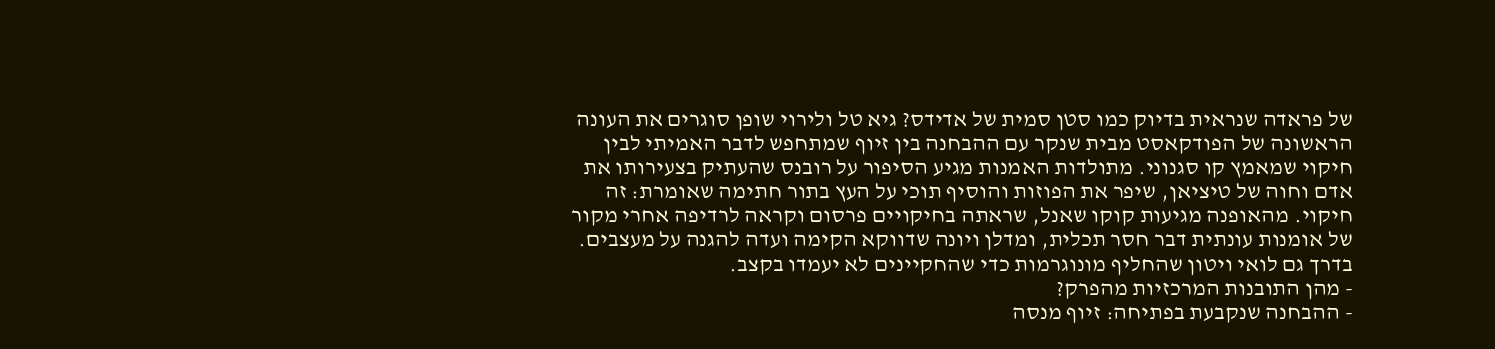של פראדה שנראית בדיוק כמו סטן סמית של אדידס? גיא טל ולירוי שופן סוגרים את העונה הראשונה של הפודקאסט מבית שנקר עם ההבחנה בין זיוף שמתחפש לדבר האמיתי לבין חיקוי שמאמץ קו סגנוני. מתולדות האמנות מגיע הסיפור על רובנס שהעתיק בצעירותו את אדם וחוה של טיציאן, שיפר את הפוזות והוסיף תוכי על העץ בתור חתימה שאומרת: זה חיקוי. מהאופנה מגיעות קוקו שאנל, שראתה בחיקויים פרסום וקראה לרדיפה אחרי מקור של אומנות עונתית דבר חסר תכלית, ומדלן ויונה שדווקא הקימה ועדה להגנה על מעצבים. בדרך גם לואי ויטון שהחליף מונוגרמות כדי שהחקיינים לא יעמדו בקצב.
- מהן התובנות המרכזיות מהפרק?
- ההבחנה שנקבעת בפתיחה: זיוף מנסה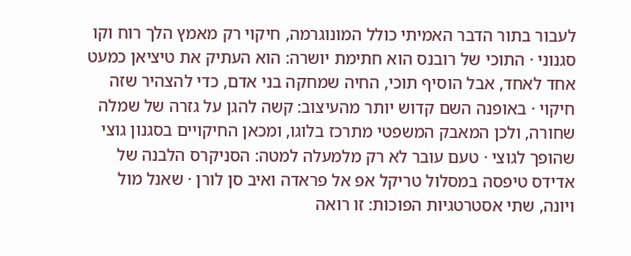לעבור בתור הדבר האמיתי כולל המונוגרמה, חיקוי רק מאמץ הלך רוח וקו סגנוני · התוכי של רובנס הוא חתימת יושרה: הוא העתיק את טיציאן כמעט אחד לאחד, אבל הוסיף תוכי, החיה שמחקה בני אדם, כדי להצהיר שזה חיקוי · באופנה השם קדוש יותר מהעיצוב: קשה להגן על גזרה של שמלה שחורה, ולכן המאבק המשפטי מתרכז בלוגו, ומכאן החיקויים בסגנון גוצי שהופך לגוצי · טעם עובר לא רק מלמעלה למטה: הסניקרס הלבנה של אדידס טיפסה במסלול טריקל אפ אל פראדה ואיב סן לורן · שאנל מול ויונה, שתי אסטרטגיות הפוכות: זו רואה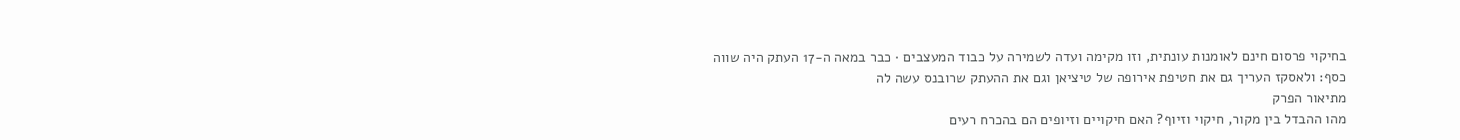בחיקוי פרסום חינם לאומנות עונתית, וזו מקימה ועדה לשמירה על כבוד המעצבים · כבר במאה ה-17 העתק היה שווה כסף: ולאסקז העריך גם את חטיפת אירופה של טיציאן וגם את ההעתק שרובנס עשה לה
מתיאור הפרק
מהו ההבדל בין מקור, חיקוי וזיוף? האם חיקויים וזיופים הם בהכרח רעים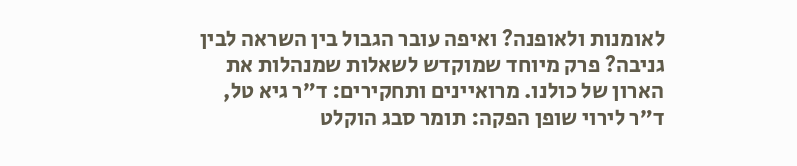לאומנות ולאופנה? ואיפה עובר הגבול בין השראה לבין גניבה? פרק מיוחד שמוקדש לשאלות שמנהלות את הארון של כולנו. מרואיינים ותחקירים: ד״ר גיא טל, ד״ר לירוי שופן הפקה: תומר סבג הוקלט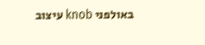באולפני knob עיצוב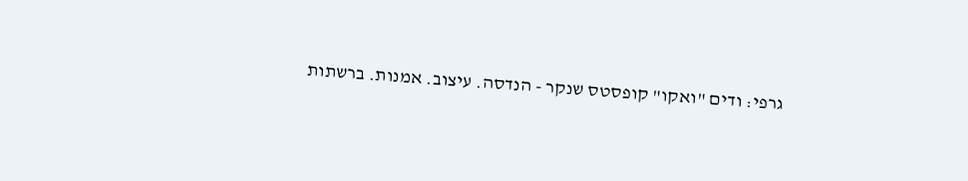גרפי: ודים "ואקו" קופסטס שנקר - הנדסה. עיצוב. אמנות. ברשתות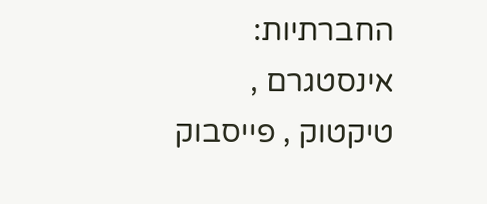החברתיות: אינסטגרם , טיקטוק , פייסבוק